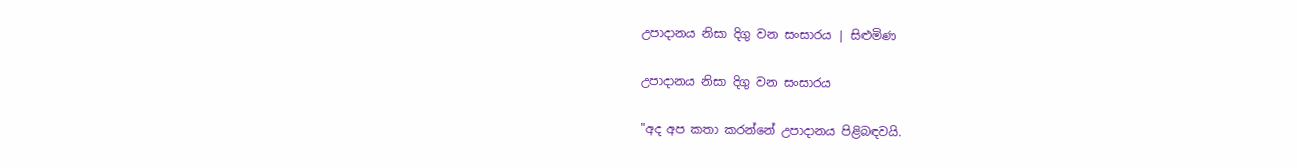උපාදානය නිසා දිගු වන සංසාරය | සිළුමිණ

උපාදානය නිසා දිගු වන සංසාරය

"අද අප කතා කරන්නේ උපාදානය පිළිබඳවයි‍.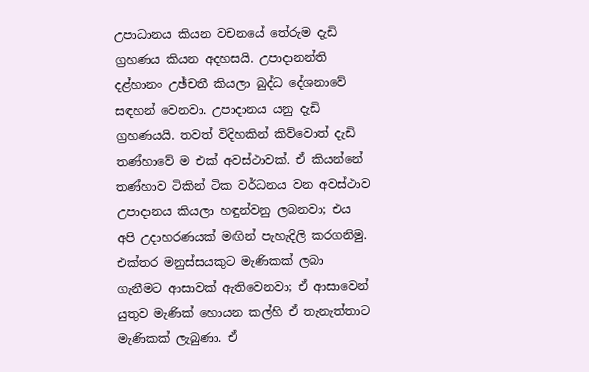උපාධානය කියන වචනයේ තේරුම දැඩි ග්‍රහණය කියන අදහසයි. උපාදානන්ති දළ්හානං උඡ්චතී කියලා බුද්ධ දේශනාවේ සඳහන් වෙනවා. උපාදානය යනු දැඩි ග්‍රහණයයි. තවත් විදිහකින් කිව්වොත් දැඩි තණ්හාවේ ම එක් අවස්ථාවක්. ඒ කියන්නේ තණ්හාව ටිකින් ටික වර්ධනය වන අවස්ථාව උපාදානය කියලා හඳුන්වනු ලබනවා; එය අපි උදාහරණයක් මඟින් පැහැදිලි කරගනිමු. එක්තර මනුස්සයකුට මැණිකක් ලබා ගැනීමට ආසාවක් ඇතිවෙනවා‍; ඒ ආසාවෙන් යුතුව මැණික් හොයන කල්හි ඒ තැනැත්තාට මැණිකක් ලැබුණා. ඒ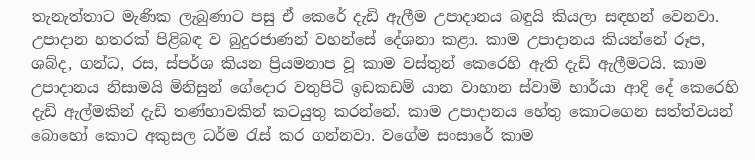තැනැත්ත‍ාට මැණික ලැබුණාට පසු ඒ කෙරේ දැඩි ඇලීම උපාදානය බඳුයි කියලා සඳහන් වෙනවා. උපාදාන හතරක් පිළිබඳ ව බුදුරජාණන් වහන්සේ දේශනා කළා. කාම උපාදානය කියන්නේ රූප, ශබ්ද, ගන්ධ, රස, ස්පර්ශ කියන ප්‍රියමනාප වූ කාම වස්තුන් කෙරෙහි ඇති දැඩි ඇලීමටයි. කාම උපාදානය නිසාමයි මිනිසුන් ගේදොර වතුපිටි ඉඩකඩම් යාන වාහාන ස්වාමි භාර්යා ආදි දේ කෙරෙහි දැඩි ඇල්මකින් දැඩි තණ්හාවකින් කටයුතු කරන්නේ. කාම උපාදානය හේතු කොටගෙන සත්ත්වයන් බොහෝ කොට අකුසල ධර්ම රැස් කර ගන්නවා. වගේම සංසාරේ කාම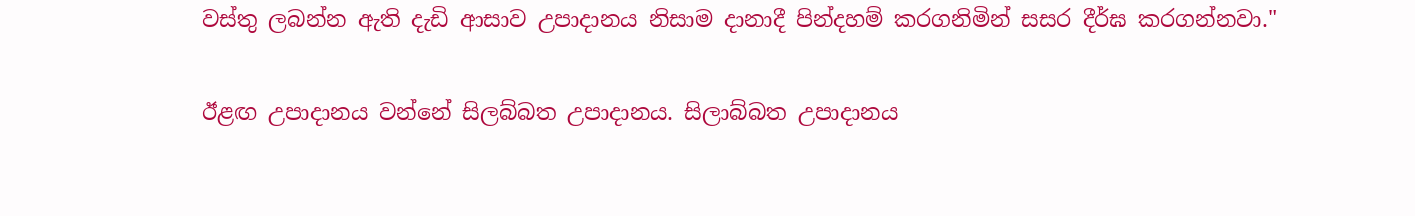වස්තු ලබන්න ඇති දැඩි ආසාව උපාදානය නිසාම දානාදී පින්දහම් කරගනිමින් සසර දීර්ඝ කරගන්නවා."

ඊළඟ උපාදානය වන්නේ සිලබ්බත උපාදානය. සිලාබ්බත උපාදානය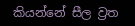කියන්නේ සීල ව්‍රත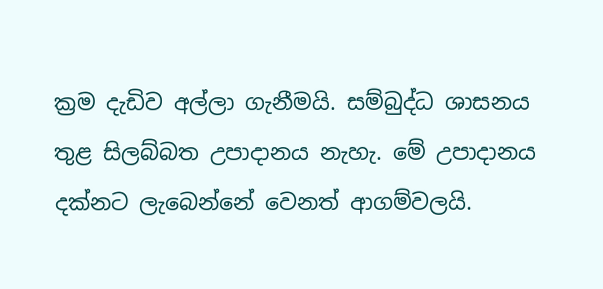ක්‍රම දැඩිව අල්ලා ගැනීමයි. සම්බුද්ධ ශාසනය තුළ සිලබ්බත උපාදානය නැහැ. මේ උපාදානය දක්නට ලැ‍බෙන්නේ වෙනත් ආගම්වලයි.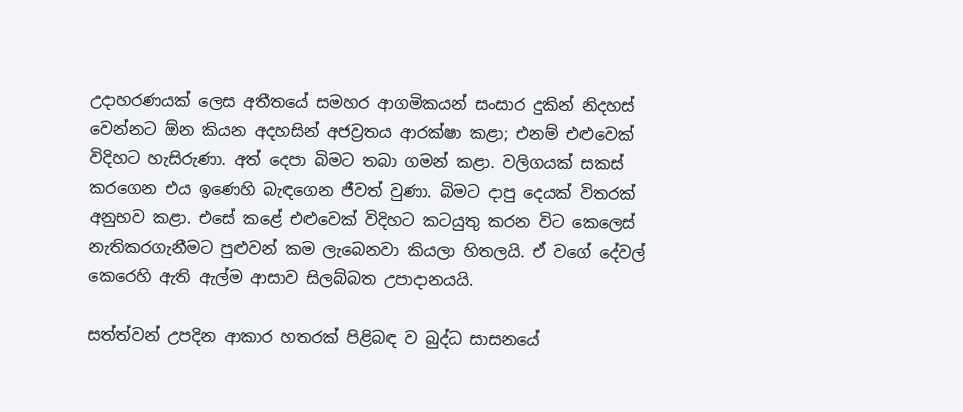උදාහරණයක් ලෙස අතීතයේ සමහර ආගමිකයන් සංසාර දුකින් නිදහස් වෙන්නට ඕන කියන අදහසින් අජව්‍රතය ආරක්ෂා කළා; එනම් එළුවෙක් විදිහට හැසිරුණ‍ා. අත් දෙපා බිමට තබා ගමන් කළා. වලිගයක් සකස් කරගෙන එය ඉණෙහි බැඳගෙන ජීවත් වුණා. බිමට දාපු දෙයක් විතරක් අනුභව කළා. එසේ කළේ එළුවෙක් විදිහට කටයුතු කරන විට කෙලෙස් නැතිකරගැනීමට පුළුවන් කම ලැබෙනවා කියලා හිතලයි. ඒ වගේ දේවල් කෙරෙහි ඇති ඇල්ම ආසාව සිලබ්බත උපාදානයයි.

සත්ත්වන් උපදින ආකාර හතරක් පිළිබඳ ව බුද්ධ සාසනයේ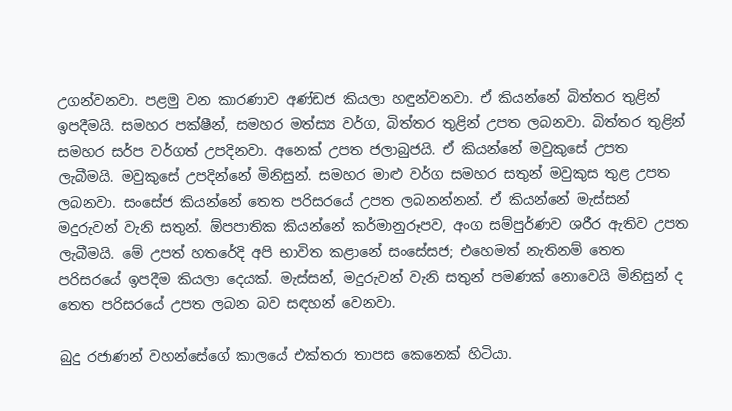උගන්වනවා. පළමු වන කාරණාව අණ්ඩජ කියලා හඳුන්වනවා. ඒ කියන්නේ බිත්තර තුළින් ඉපදීමයි. සමහර පක්ෂීන්, සමහර මත්ස්‍ය වර්ග, බිත්තර තුළින් උපත ලබනවා. බිත්තර තුළින් සමහර සර්ප වර්ගත් උපදිනවා. අනෙක් උපත ජලාබුජයි. ඒ කියන්නේ මවුකුසේ උපත ලැබීමයි. මවුකුසේ උපදින්නේ මිනිසුන්. සමහර මාළු වර්ග සමහර සතුන් මවුකුස තුළ උපත ලබනවා. සංසේජ කියන්නේ තෙත පරිසරයේ උපත ලබනන්නන්. ඒ කියන්නේ මැස්සන් මදුරුවන් වැනි සතුන්. ඕපපාතික කියන්නේ කර්මානුරූපව, අංග සම්පුර්ණව ශරීර ඇතිව උපත ලැබීමයි. මේ උපත් හතරේදි අපි භාවිත කළානේ සංසේසජ; එහෙමත් නැතිනම් තෙත පරිසරයේ ඉපදීම කියලා දෙයක්. මැස්සන්, මදුරුවන් වැනි සතුන් පමණක් නොවෙයි මිනිසුන් ද තෙත පරිසරයේ උපත ලබන බව සඳහන් වෙනවා.

බුදු රජාණන් වහන්සේගේ කාලයේ එක්තරා තාපස කෙනෙක් හිටියා.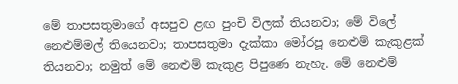මේ තාපසතුමාගේ අසපුව ළඟ පුංචි විලක් තියනවා; මේ විලේ නෙළුම්මල් තියෙනවා; තාප‍සතුමා දැක්කා මෝරපූ නෙළුම් කැකුළක් තියනවා; නමුත් මේ නෙළුම් කැකුළ පිපුණෙ නැහැ. මේ නෙළුම්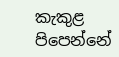කැකුළ පිපෙන්නේ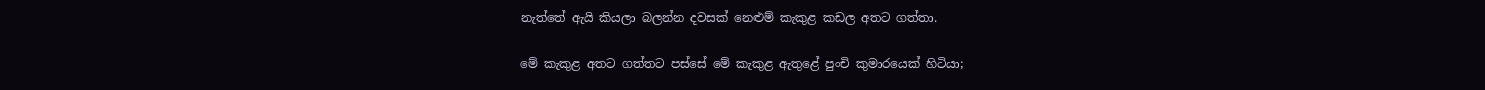නැත්තේ ඇයි කියලා බලන්න දවසක් නෙළුම් කැකුළ කඩල අතට ගත්තා.

මේ කැකුළ අතට ගත්තට පස්සේ මේ කැකුළ ඇතුළේ පුංචි කුමාරයෙක් හිටියා;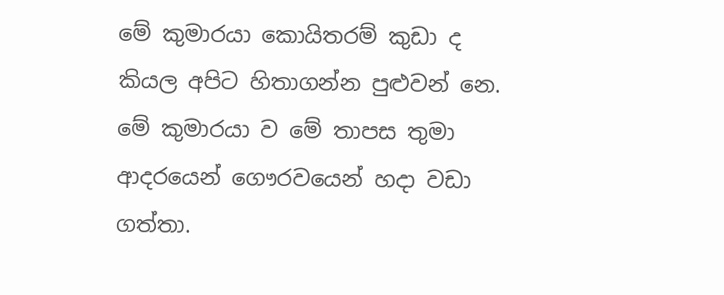මේ කුමාරයා කොයිතරම් කුඩා ද කියල අපිට හිතාගන්න පුළුවන් නෙ. මේ කුමාරයා ව මේ තාපස තුමා ආදරයෙන් ගෞරවයෙන් හදා වඩා ගත්තා.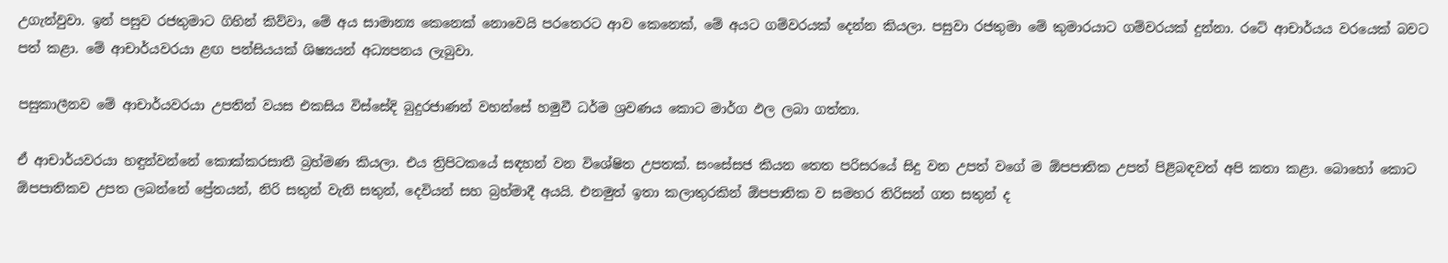උගැන්වුවා. ඉන් පසුව රජතුමාට ගිහින් කිව්වා, මේ අය සාමාන්‍ය කෙනෙක් නොවෙයි පරතෙරට ආව කෙනෙක්, මේ අයට ගම්වරයක් දෙන්න කියලා. පසුවා රජතුමා මේ කුමාරයාට ගම්වරයක් දුන්නා. රටේ ආචාර්යය වරයෙක් බවට පත් කළා. මේ ආචාර්යවරයා ළඟ පන්සියයක් ශිෂ්‍යයන් අධ්‍යපනය ලැබුවා.

පසුකාලීනව මේ ආචාර්යවරයා උපතින් වයස එකසිය විස්සේදි බුදුරජාණන් වහන්සේ හමුවී ධර්ම ශ්‍රවණය කොට මාර්ග ඵල ලබා ගත්තා.

ඒ ආචාර්යවරයා හඳුන්වන්නේ කොක්කරසාතී බ්‍රහ්මණ කියලා. එය ත්‍රිපිටකයේ සඳහන් වන විශේෂිත උපතක්. සංසේසජ කියන තෙත පරිසරයේ සිදු වන උපත් වගේ ම ඕපපාතික උපත් පිළිබඳවත් අපි කතා කළා. බොහෝ කොට ඕපපාතිකව උපත ලබන්නේ ප්‍රේතයන්, නිරි සතුන් වැනි සතුන්, දෙවියන් සහ බ්‍රහ්මාදී අයයි. එනමුත් ඉතා කලාතුරකින් ඕපපාතික ව සමහර තිරිසන් ගත සතුන් ද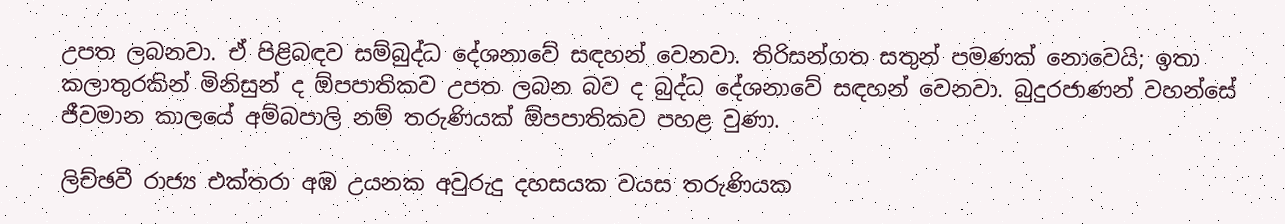උපත ලබනවා. ඒ පිළිබඳව සම්බුද්ධ දේශනාවේ සඳහන් වෙනවා. තිරිසන්ගත සතුන් පමණක් නොවෙයි; ඉතා කලාතුරකින් මිනිසුන් ද ඕපපාතිකව උපත ලබන බව ද බුද්ධ දේශනාවේ සඳහන් වෙනවා. බුදුරජාණන් වහන්සේ ජීවමාන කාලයේ අම්බපාලි නම් තරුණියක් ඕපපාතිකව පහළ වුණා.

ලිච්ඡවී රාජ්‍ය එක්තරා අඹ උයනක අවුරුදු දහසයක වයස තරුණියක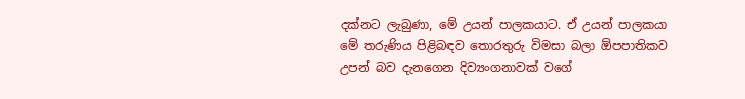දක්නට ලැබුණා, මේ උයන් පාලකයාට. ඒ උයන් පාලකයා මේ තරුණිය පිළිබඳව තොරතුරු විමසා බලා ඕපපාතිකව උපන් බව දැනගෙන දිව්‍යංගනාවක් වගේ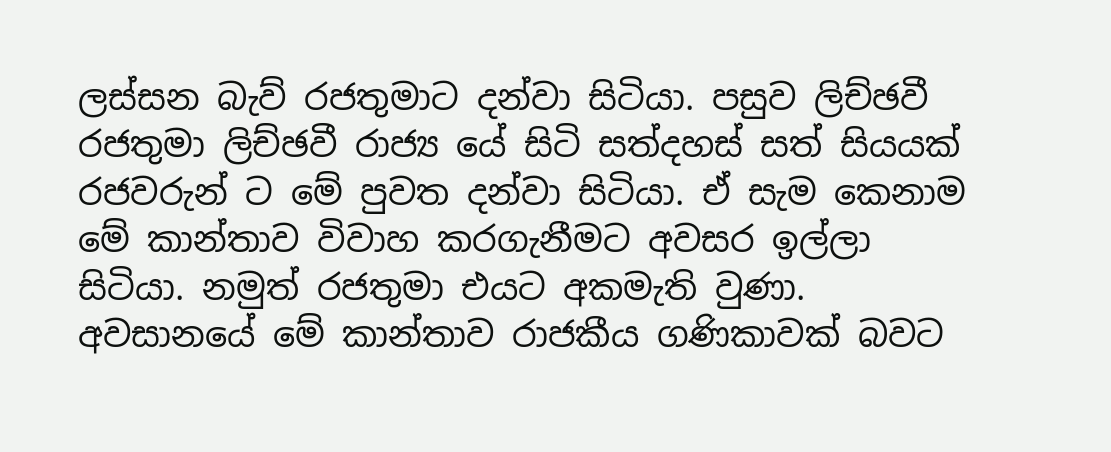ලස්සන බැව් රජතුමාට දන්වා සිටියා. පසුව ලිච්ඡවී රජතුමා ලිච්ඡවී රාජ්‍ය යේ සිටි සත්දහස් සත් සියයක් රජවරුන් ට මේ පුවත දන්වා සිටියා. ඒ සැම කෙනාම මේ කාන්තාව විවාහ කරගැනීමට අවසර ඉල්ලා සිටියා. නමුත් රජතුමා එයට අකමැති වුණා. අවසානයේ මේ කාන්තාව රාජකීය ගණිකාවක් බවට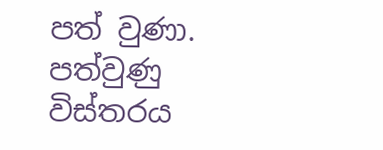පත් වුණා. පත්වුණු විස්තරය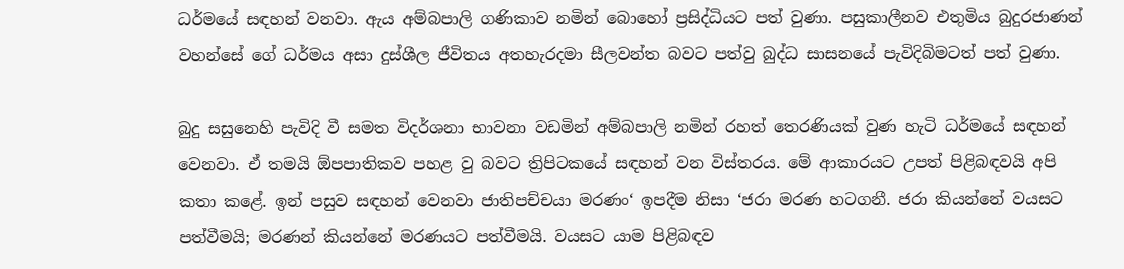ධර්මයේ සඳහන් වනවා. ඇය අම්බපාලි ගණිකාව නමින් බොහෝ ප්‍රසිද්ධියට පත් වුණා. පසුකාලීනව එතුමිය බුදුරජාණන් වහන්සේ ගේ ධර්මය අසා දුස්ශීල ජීවිතය අතහැරදමා සීලවන්ත බවට පත්වු බුද්ධ සාසනයේ පැවිදිබිමටත් පත් වුණා.

බුදු සසුනෙහි පැවිදි වී සමත විදර්ශනා භාවනා වඩමින් අම්බපාලි නමින් රහත් තෙරණියක් වුණ හැටි ධර්මයේ සඳහන් වෙනවා. ඒ තමයි ඕපපාතිකව පහළ වු බවට ත්‍රිපිටකයේ සඳහන් වන විස්තරය. මේ ආකාරයට උපත් පිළිබඳවයි අපි කතා කළේ. ඉන් පසුව සඳහන් වෙනවා ජාතිපච්චයා මරණං‘ ඉපදීම නිසා ‘ජරා මරණ හටගනී. ජරා කියන්නේ වයසට පත්වීමයි; මරණන් කියන්නේ මරණයට පත්වීමයි. වයසට යාම පිළිබඳව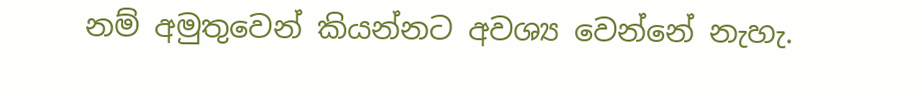නම් අමුතුවෙන් කියන්නට අවශ්‍ය වෙන්නේ නැහැ.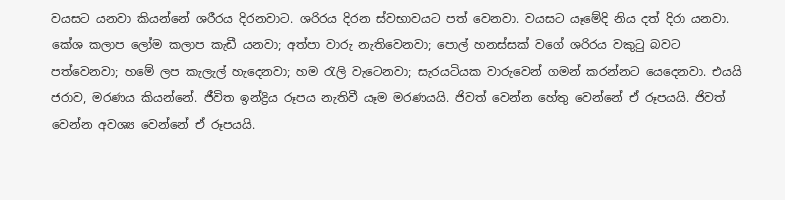වයසට යනවා කියන්නේ ශරීරය දිරනවාට. ශරිරය දිරන ස්වභාවයට පත් වෙනවා. වයසට යෑමේදි නිය දත් දිරා යනවා. කේශ කලාප ලෝම කලාප කැඩී යනවා; අත්පා වාරු නැතිවෙනවා; පොල් හනස්සක් වගේ ශරිරය වකුටු බවට පත්වෙනවා; හමේ ලප කැලැල් හැදෙනවා; හම රැලි වැටෙනවා; සැරයටියක වාරුවෙන් ගමන් කරන්නට යෙදෙනවා. එයයි ජරාව, මරණය කියන්නේ. ජීවිත ඉන්ද්‍රිය රූපය නැතිවී යෑම මරණයයි. ජිවත් වෙන්න හේතු වෙන්නේ ඒ රූපයයි. ජිවත් වෙන්න අවශ්‍ය වෙන්නේ ඒ රූපයයි.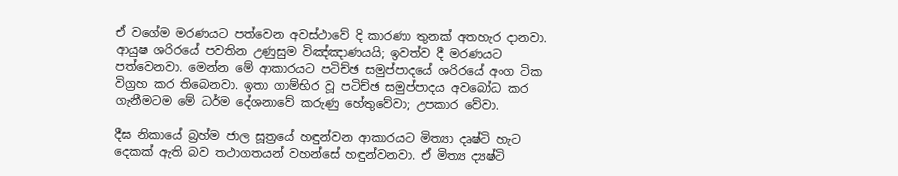ඒ වගේම මරණයට පත්වෙන අවස්ථාවේ දි කාරණා තුනක් අතහැර දානවා. ආයුෂ ශරිරයේ පවතින උණුසුම විඤ්ඤාණයයි; ඉවත්ව දී මරණයට පත්වෙනවා. මෙන්න මේ ආකාරයට පටිච්ඡ සමුප්පාදයේ ශරිරයේ අංග ටික විග්‍රහ කර තිබෙනවා. ඉතා ගාම්භිර වූ පටිච්ඡ සමුප්පාදය අවබෝධ කර ගැනීමටම මේ ධර්ම දේශනාවේ කරුණු හේතුවේවා; උපකාර වේවා.

දීඝ නිකායේ බ්‍රහ්ම ජාල සූත්‍රයේ හඳුන්වන ආකාරයට මිත්‍යා දෘෂ්ටි හැට දෙකක් ඇති බව තථාගතයන් වහන්සේ හඳුන්වනවා. ඒ මිත්‍ය ද්‍යෂ්ටි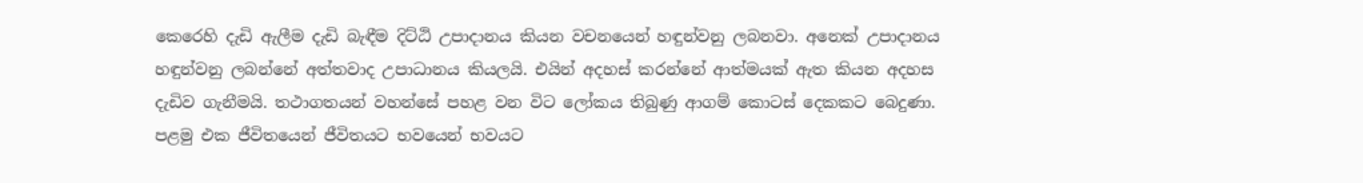කෙරෙහි දැඩි ඇලීම දැඩි බැඳීම දිට්ඨි උපාදානය කියන වචනයෙන් හඳුන්වනු ලබනවා. අනෙක් උපාදානය හඳුන්වනු ලබන්නේ අත්තවාද උපාධානය කියලයි. එයින් අදහස් කරන්නේ ආත්මයක් ඇත කියන අදහස දැඩිව ගැනීමයි. තථාගතයන් වහන්සේ පහළ වන විට ලෝකය තිබුණු ආගම් කොටස් දෙකකට බෙදුණා. පළමු එක ජීවිතයෙන් ජීවිතයට භවයෙන් භවයට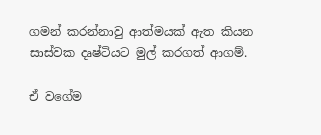ගමන් කරන්නාවු ආත්මයක් ඇත කියන සාස්වක දෘෂ්ටියට මුල් කරගත් ආගම්.

ඒ වගේම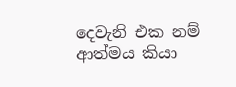දෙවැනි එක නම් ආත්මය කියා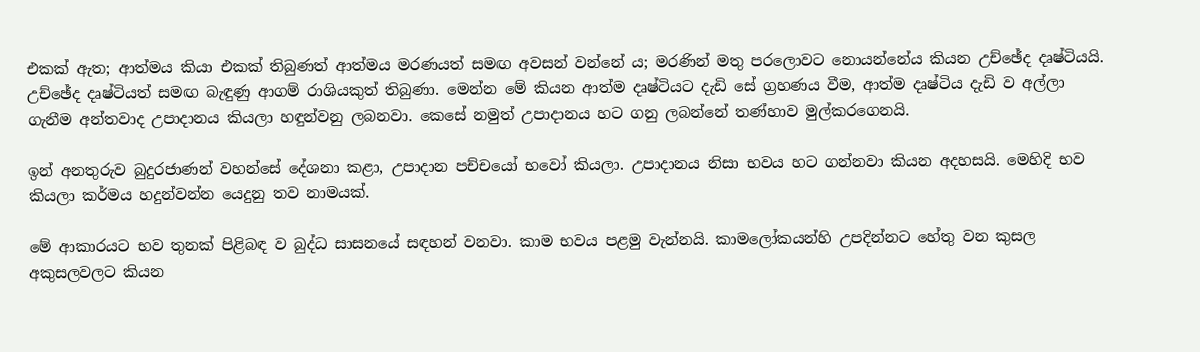එකක් ඇත; ආත්මය කියා එකක් තිබුණත් ආත්මය මරණයත් සමඟ අවසන් වන්නේ ය; මරණින් මතු පරලොවට නොයන්නේය කියන උච්ඡේද දෘෂ්ටියයි. උච්ඡේද දෘෂ්ටියත් සමඟ බැඳුණු ආගම් රාශියකුත් තිබුණා. මෙන්න මේ කියන ආත්ම දෘෂ්ටියට දැඩි සේ ග්‍රහණය වීම, ආත්ම දෘෂ්ටිය දැඩි ව අල්ලා ගැනීම අන්තවාද උපාදානය කියලා හඳුන්වනු ලබනවා. කෙසේ නමුත් උපාදානය හට ගනු ලබන්නේ තණ්හාව මුල්කරගෙනයි.

ඉන් අනතුරුව බුදුරජාණන් වහන්සේ දේශනා කළා, උපාදාන පච්චයෝ භවෝ කියලා. උපාදානය නිසා භවය හට ගන්නවා කියන අදහසයි. මෙහිදි භව කියලා කර්මය හදුන්වන්න යෙදුනු තව නාමයක්.

මේ ආකාරයට භව තුනක් පිළිබඳ ව බුද්ධ සාසනයේ සඳහන් වනවා. කාම භවය පළමු වැන්නයි. කාමලෝකයන්හි උපදින්නට හේතු වන කුසල අකුසලවලට කියන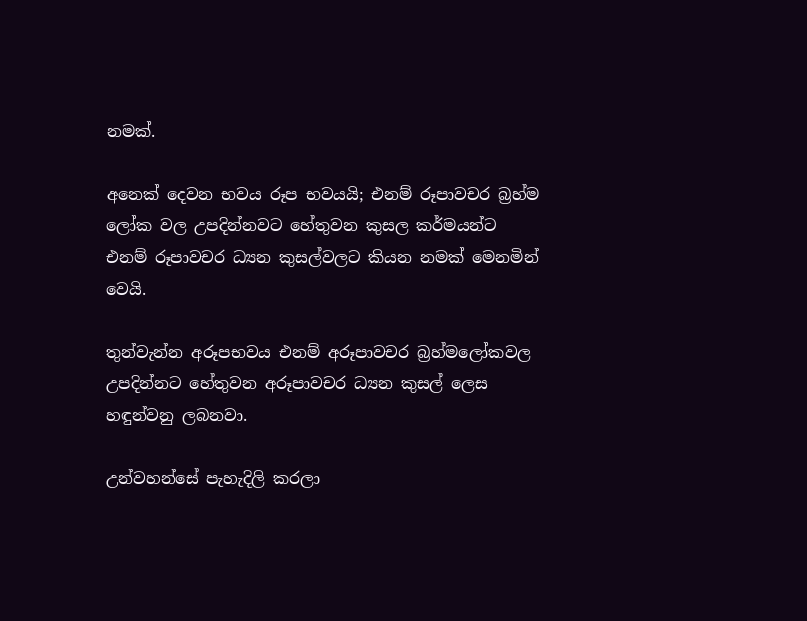නමක්.

අනෙක් දෙවන භවය රූප භවයයි; එනම් රූපාවචර බ්‍රහ්ම ලෝක වල උපදින්නවට හේතුවන කුසල කර්මයන්ට එනම් රූපාවචර ධ්‍යන කුසල්වලට කියන නමක් මෙනමින් වෙයි.

තුන්වැන්න අරූපභවය එනම් අරූපාවචර බ්‍රහ්මලෝකවල උපදින්නට හේතුවන අරූපාවචර ධ්‍යන කුසල් ලෙස හඳුන්වනු ලබනවා.

උන්වහන්සේ පැහැදිලි කරලා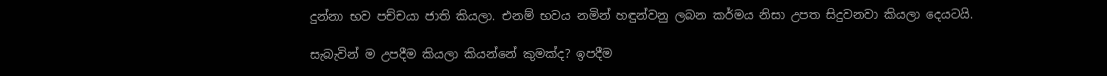දුන්නා භව පච්චයා ජාති කියලා. එනම් භවය නමින් හඳුන්වනු ලබන කර්මය නිසා උපත සිදුවනවා කියලා දෙයටයි.

සැබැවින් ම උපදීම කියලා කියන්නේ කුමක්ද? ඉපදීම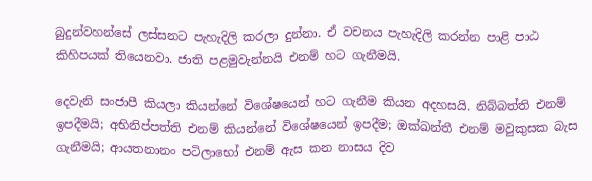බුදුන්වහන්සේ ලස්සනට පැහැදිලි කරලා දුන්නා. ඒ වචනය පැහැදිලි කරන්න පාළි පාඨ කිහිපයක් තියෙනවා. ජාති පළමුවැන්නයි එනම් හට ගැනීමයි.

දෙවැනි සංජාපී කියලා කියන්නේ විශේෂයෙන් හට ගැනීම කියන අදහසයි. නිබ්බත්ති එනම් ඉපදීමයි; අභිනිප්පත්ති එනම් කියන්නේ විශේෂයෙන් ඉපදීම; ඔක්ඛන්තී එනම් මවුකුසක බැස ගැනීමයි; ආයතනානං පටිලාභෝ එනම් ඇස කන නාසය දිව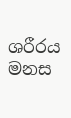ශරීරය මනස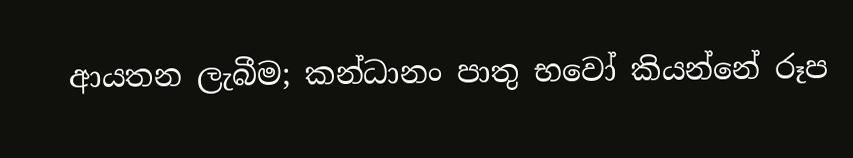ආයතන ලැබීම; කන්ධානං පාතු භවෝ කියන්නේ රූප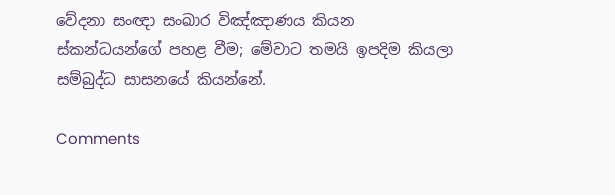වේදනා සංඥා සංඛාර විඤ්ඤාණය කියන ස්කන්ධයන්ගේ පහළ වීම; මේවාට තමයි ඉපදිම කියලා සම්බුද්ධ සාසනයේ කියන්නේ.

Comments